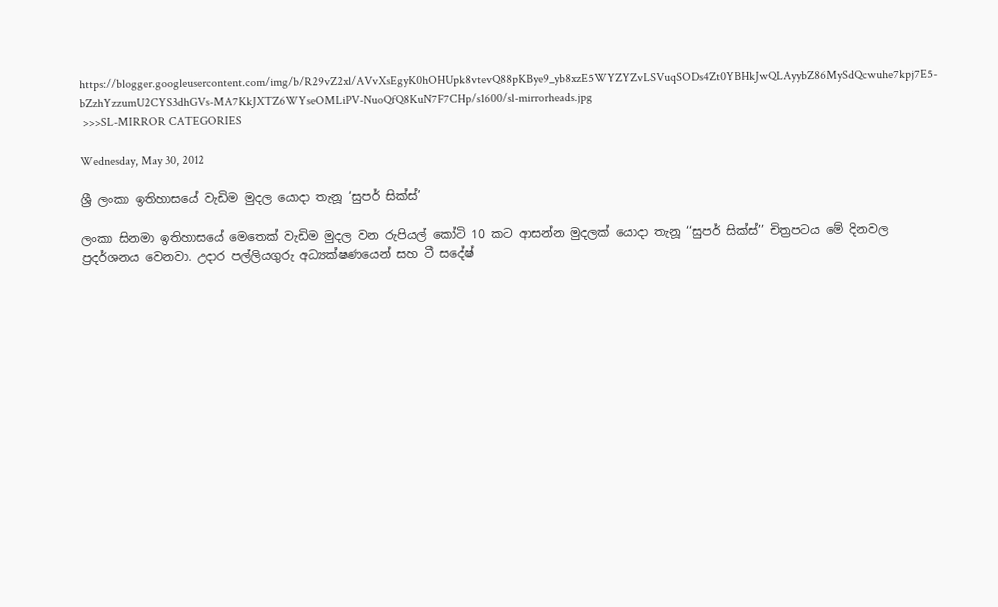https://blogger.googleusercontent.com/img/b/R29vZ2xl/AVvXsEgyK0hOHUpk8vtevQ88pKBye9_yb8xzE5WYZYZvLSVuqSODs4Zt0YBHkJwQLAyybZ86MySdQcwuhe7kpj7E5-bZzhYzzumU2CYS3dhGVs-MA7KkJXTZ6WYseOMLiPV-NuoQfQ8KuN7F7CHp/s1600/sl-mirrorheads.jpg
 >>>SL-MIRROR CATEGORIES

Wednesday, May 30, 2012

ශ්‍රී ලංකා ඉතිහාසයේ වැඩිම මුදල යොදා තැනූ ‘සුපර් සික්ස්’

ලංකා සිනමා ඉතිහාසයේ මෙතෙක් වැඩිම මුදල වන රුපියල් කෝටි 10 කට ආසන්න මුදලක් යොදා තැනූ ‘‘සුපර් සික්ස්’’ චිත්‍රපටය මේ දිනවල ප්‍රදර්ශනය වෙනවා. උදාර පල්ලියගුරු අධ්‍යක්ෂණයෙන් සහ ටී සදේෂ්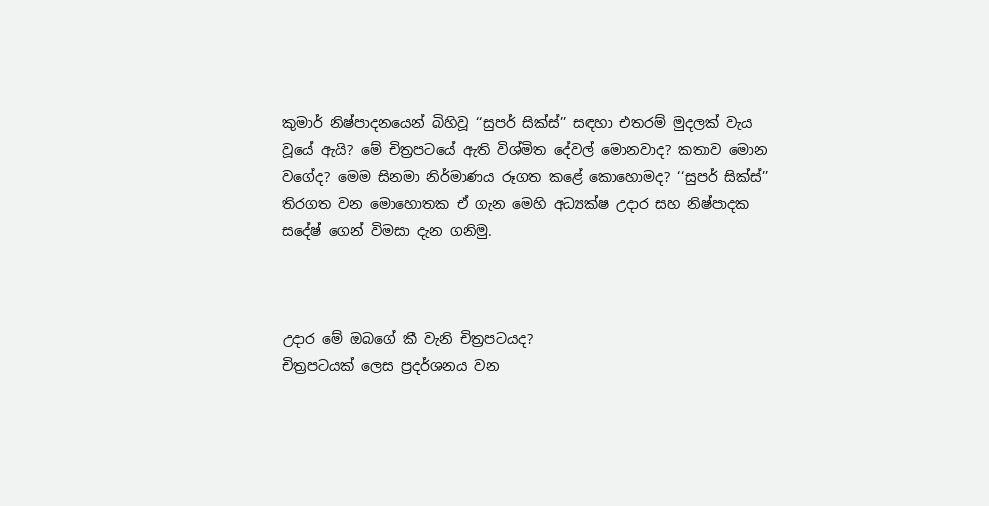කුමාර් නිෂ්පාදනයෙන් බිහිවූ ‘‘සුපර් සික්ස්’’ සඳහා එතරම් මුදලක් වැය වූයේ ඇයි? මේ චිත්‍රපටයේ ඇති විශ්මිත දේවල් මොනවාද? කතාව මොන වගේද? මෙම සිනමා නිර්මාණය රූගත කළේ කොහොමද? ‘‘සුපර් සික්ස්’’ තිරගත වන මොහොතක ඒ ගැන මෙහි අධ්‍යක්ෂ උදාර සහ නිෂ්පාදක සදේෂ් ගෙන් විමසා දැන ගනිමු.



උදාර මේ ඔබගේ කී වැනි චිත්‍රපටයද?
චිත්‍රපටයක් ලෙස ප්‍රදර්ශනය වන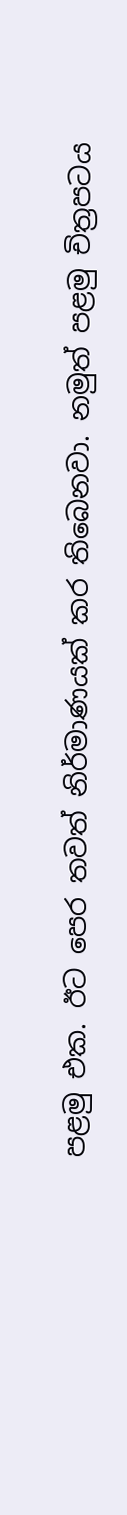පළමු එක. ඊට පෙර තවත් නිර්මාණයක් කර තිබෙනවා. නමුත් පළමු චිත්‍රපටය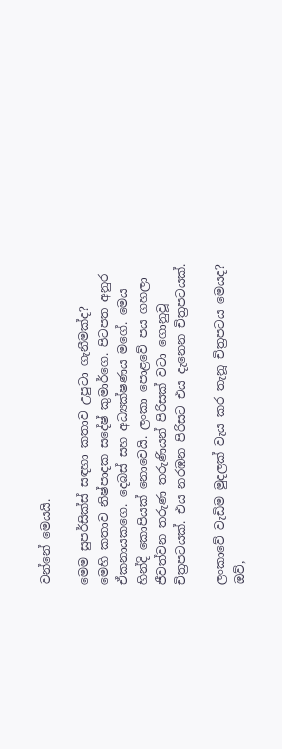වන්නේ මෙයයි.

මෙම සුපර්සික්ස් සඳහා කතාව උපුටා ගැනීමක්ද?
මෙහි කතාව නිෂ්පාදක සදේෂ් කුමාර්ගෙ. පිටපත අනුර ඒකනායකගෙ. දෙබස් සහ අධ්‍යක්ෂණය මගේ. මෙය හින්දි කොපියක් නොවෙයි. ලංකා පොළවේ පය ගහලා ජීවත්වන තරුණ තරුණියන් පිරිසක් වටා ගොනුවූ චිත්‍රපටයක්. එය නරඹන පිරිසට එය දැනෙන චිත්‍රපටයක්.

ලංකාවේ වැඩිම මුදලක් වැය කර තැනූ චිත්‍රපටය මෙයද?
ඔව්,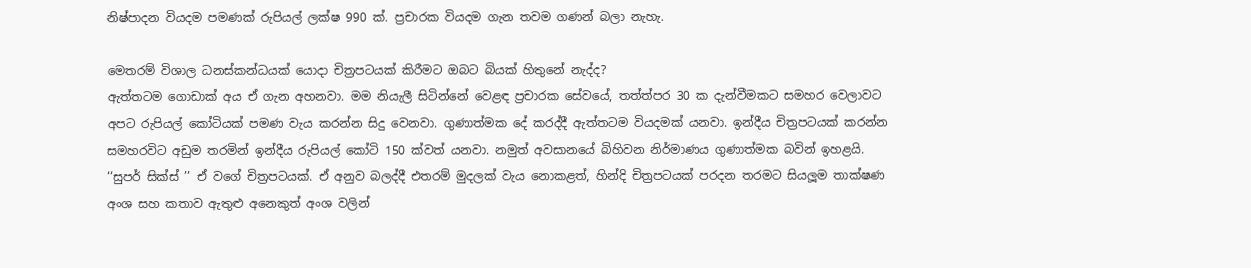නිෂ්පාදන වියදම පමණක් රුපියල් ලක්ෂ 990 ක්. ප්‍රචාරක වියදම ගැන තවම ගණන් බලා නැහැ.

මෙතරම් විශාල ධනස්කන්ධයක් යොදා චිත්‍රපටයක් කිරීමට ඔබට බියක් හිතුනේ නැද්ද?
ඇත්තටම ගොඩාක් අය ඒ ගැන අහනවා. මම නියැලී සිටින්නේ වෙළඳ ප්‍රචාරක සේවයේ, තත්ත්පර 30 ක දැන්වීමකට සමහර වෙලාවට අපට රුපියල් කෝටියක් පමණ වැය කරන්න සිදු වෙනවා. ගුණාත්මක දේ කරද්දී ඇත්තටම වියදමක් යනවා. ඉන්දීය චිත්‍රපටයක් කරන්න සමහරවිට අඩුම තරමින් ඉන්දීය රුපියල් කෝටි 150 ක්වත් යනවා. නමුත් අවසානයේ බිහිවන නිර්මාණය ගුණාත්මක බවින් ඉහළයි. ‘‘සුපර් සික්ස් ’’ ඒ වගේ චිත්‍රපටයක්. ඒ අනුව බලද්දී එතරම් මුදලක් වැය නොකළත්, හින්දි චිත්‍රපටයක් පරදන තරමට සියලූම තාක්ෂණ අංශ සහ කතාව ඇතුළු අනෙකුත් අංශ වලින්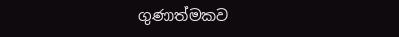ගුණාත්මකව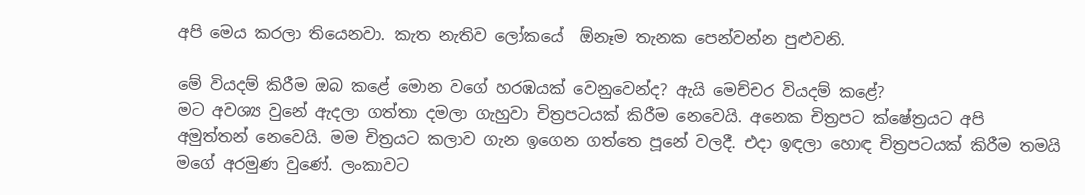අපි මෙය කරලා තියෙනවා. කැත නැතිව ලෝකයේ  ඕනෑම තැනක පෙන්වන්න පුළුවනි.

මේ වියදම් කිරීම ඔබ කළේ මොන වගේ හරඹයක් වෙනුවෙන්ද? ඇයි මෙච්චර වියදම් කළේ?
මට අවශ්‍ය වුනේ ඇදලා ගත්තා දමලා ගැහුවා චිත්‍රපටයක් කිරීම නෙවෙයි. අනෙක චිත්‍රපට ක්ෂේත්‍රයට අපි අමුත්තන් නෙවෙයි. මම චිත්‍රයට කලාව ගැන ඉගෙන ගත්තෙ පූනේ වලදී. එදා ඉඳලා හොඳ චිත්‍රපටයක් කිරීම තමයි මගේ අරමුණ වුණේ. ලංකාවට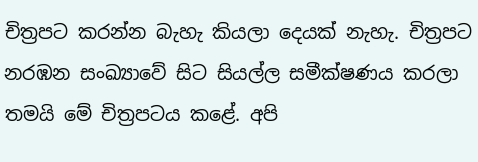චිත්‍රපට කරන්න බැහැ කියලා දෙයක් නැහැ. චිත්‍රපට නරඹන සංඛ්‍යාවේ සිට සියල්ල සමීක්ෂණය කරලා තමයි මේ චිත්‍රපටය කළේ. අපි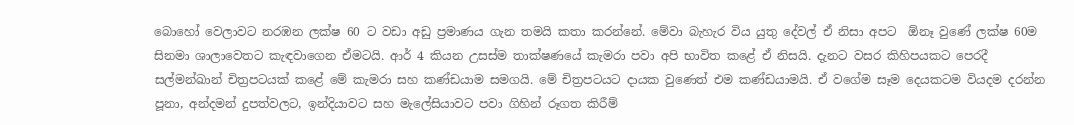බොහෝ වෙලාවට නරඹන ලක්ෂ 60 ට වඩා අඩු ප්‍රමාණය ගැන තමයි කතා කරන්නේ. මේවා බැහැර විය යුතු දේවල් ඒ නිසා අපට  ඕනෑ වුණේ ලක්ෂ 60ම සිනමා ශාලාවෙතට කැඳවාගෙන ඒමටයි. ආර් 4 කියන උසස්ම තාක්ෂණයේ කැමරා පවා අපි භාවිත කළේ ඒ නිසයි. දැනට වසර කිහිපයකට පෙරදී සල්මන්ඛාන් චිත්‍රපටයක් කළේ මේ කැමරා සහ කණ්ඩයාම සමගයි. මේ චිත්‍රපටයට දායක වුණෙත් එම කණ්ඩයාමයි. ඒ වගේම සෑම දෙයකටම වියදම දරන්න පූනා, අන්දමන් දුපත්වලට, ඉන්දියාවට සහ මැලේසියාවට පවා ගිහින් රූගත කිරීම්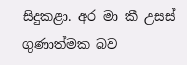සිදුකළා. අර මා කී උසස් ගුණාත්මක බව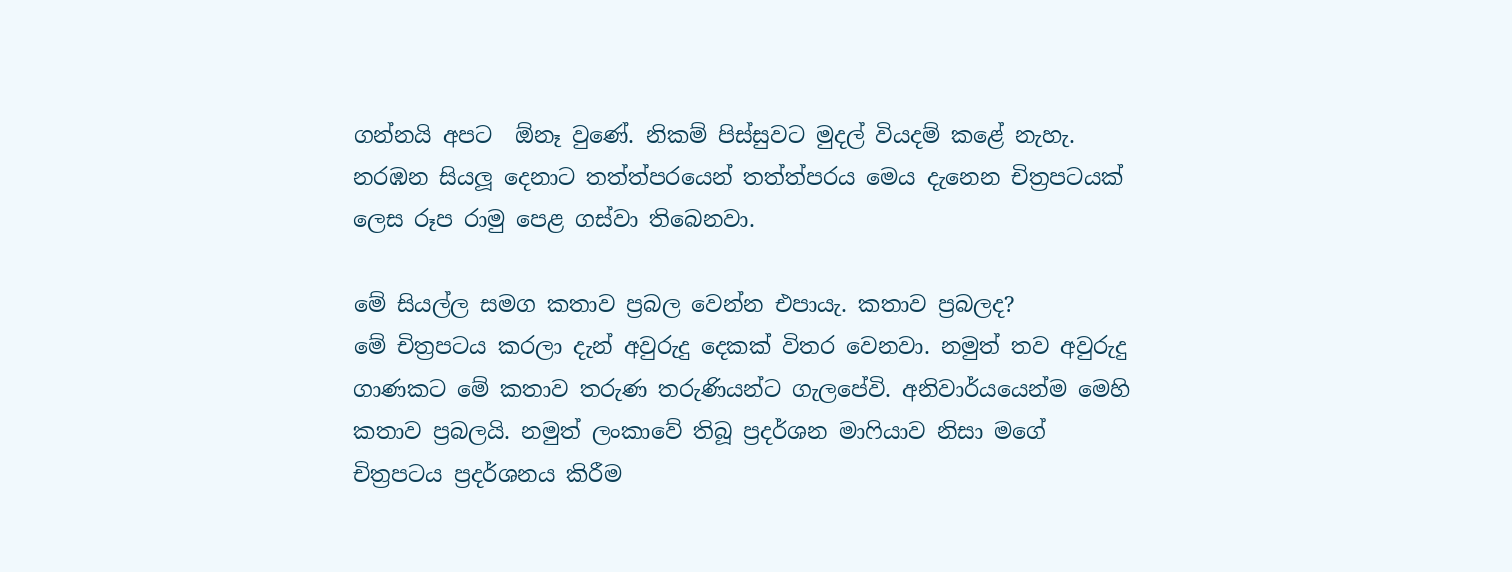ගන්නයි අපට  ඕනෑ වුණේ. නිකම් පිස්සුවට මුදල් වියදම් කළේ නැහැ. නරඹන සියලූ දෙනාට තත්ත්පරයෙන් තත්ත්පරය මෙය දැනෙන චිත්‍රපටයක් ලෙස රූප රාමු පෙළ ගස්වා තිබෙනවා.

මේ සියල්ල සමග කතාව ප්‍රබල වෙන්න එපායැ. කතාව ප්‍රබලද?
මේ චිත්‍රපටය කරලා දැන් අවුරුදු දෙකක් විතර වෙනවා. නමුත් තව අවුරුදු ගාණකට මේ කතාව තරුණ තරුණියන්ට ගැලපේවි. අනිවාර්යයෙන්ම මෙහි කතාව ප්‍රබලයි. නමුත් ලංකාවේ තිබූ ප්‍රදර්ශන මාෆියාව නිසා මගේ චිත්‍රපටය ප්‍රදර්ශනය කිරීම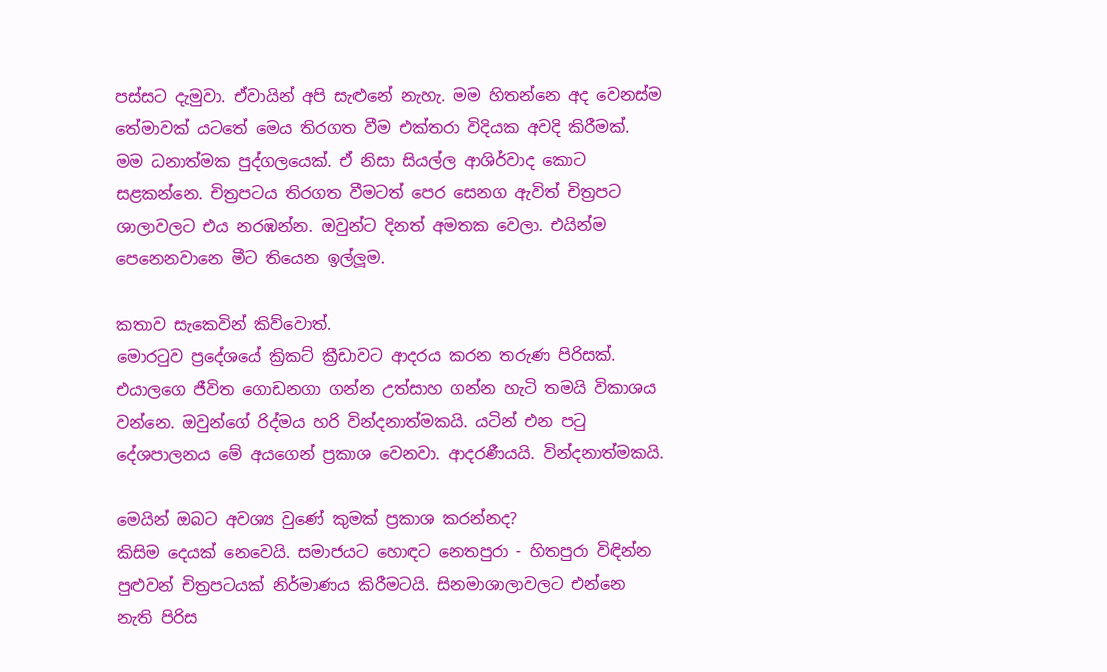පස්සට දැමුවා. ඒවායින් අපි සැළුනේ නැහැ. මම හිතන්නෙ අද වෙනස්ම තේමාවක් යටතේ මෙය තිරගත වීම එක්තරා විදියක අවදි කිරීමක්. මම ධනාත්මක පුද්ගලයෙක්. ඒ නිසා සියල්ල ආශිර්වාද කොට සළකන්නෙ. චිත්‍රපටය තිරගත වීමටත් පෙර සෙනග ඇවිත් චිත්‍රපට ශාලාවලට එය නරඹන්න. ඔවුන්ට දිනත් අමතක වෙලා. එයින්ම පෙනෙනවානෙ මීට තියෙන ඉල්ලූම.

කතාව සැකෙවින් කිව්වොත්.
මොරටුව ප්‍රදේශයේ ක්‍රිකට් ක්‍රීඩාවට ආදරය කරන තරුණ පිරිසක්. එයාලගෙ ජීවිත ගොඩනගා ගන්න උත්සාහ ගන්න හැටි තමයි විකාශය වන්නෙ. ඔවුන්ගේ රිද්මය හරි වින්දනාත්මකයි. යටින් එන පටු දේශපාලනය මේ අයගෙන් ප්‍රකාශ වෙනවා. ආදරණීයයි. වින්දනාත්මකයි.

මෙයින් ඔබට අවශ්‍ය වුණේ කුමක් ප්‍රකාශ කරන්නද?
කිසිම දෙයක් නෙවෙයි. සමාජයට හොඳට නෙතපුරා - හිතපුරා විඳින්න පුළුවන් චිත්‍රපටයක් නිර්මාණය කිරීමටයි. සිනමාශාලාවලට එන්නෙ නැති පිරිස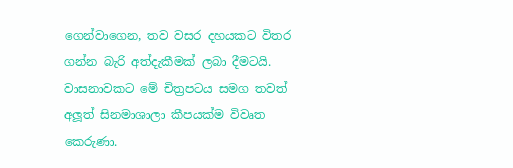ගෙන්වාගෙන, තව වසර දහයකට විතර ගන්න බැරි අත්දැකීමක් ලබා දීමටයි. වාසනාවකට මේ චිත්‍රපටය සමග තවත් අලූත් සිනමාශාලා කීපයක්ම විවෘත කෙරුණා.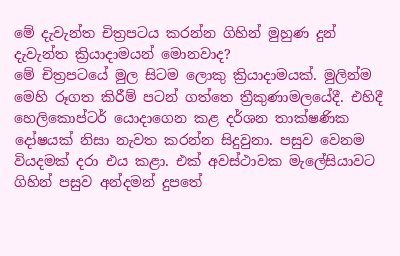මේ දැවැන්ත චිත්‍රපටය කරන්න ගිහින් මුහුණ දුන් දැවැන්ත ක්‍රියාදාමයන් මොනවාද?
මේ චිත්‍රපටයේ මුල සිටම ලොකු ක්‍රියාදාමයක්. මුලින්ම මෙහි රූගත කිරීම් පටන් ගත්තෙ ත්‍රීකුණාමලයේදී. එහිදී හෙලිකොප්ටර් යොදාගෙන කළ දර්ශන තාක්ෂණික දෝෂයක් නිසා නැවත කරන්න සිදුවුනා. පසුව වෙනම වියදමක් දරා එය කළා. එක් අවස්ථාවක මැලේසියාවට ගිහින් පසුව අන්දමන් දුපතේ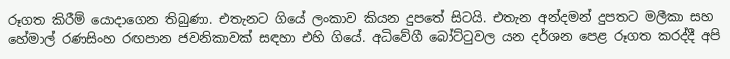රූගත කිරීම් යොදාගෙන තිබුණා. එතැනට ගියේ ලංකාව කියන දුපතේ සිටයි. එතැන අන්දමන් දුපතට මලීකා සහ හේමාල් රණසිංහ රඟපාන ජවනිකාවක් සඳහා එහි ගියේ. අධිවේගී බෝට්ටුවල යන දර්ශන පෙළ රූගත කරද්දී අපි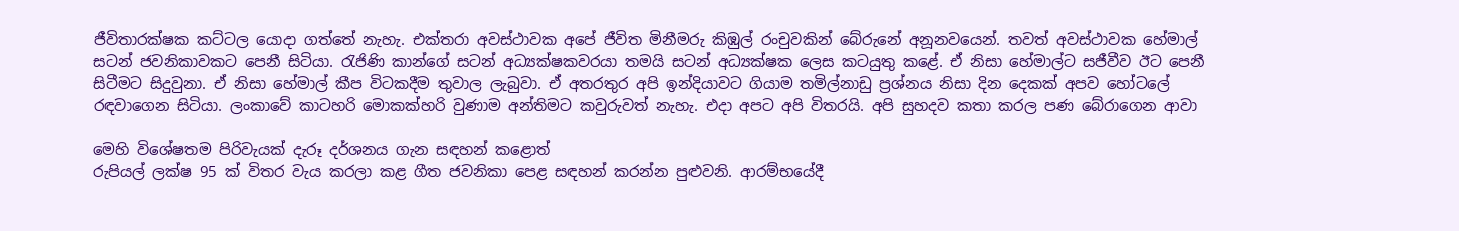ජීවිතාරක්ෂක කට්ටල යොදා ගත්තේ නැහැ. එක්තරා අවස්ථාවක අපේ ජීවිත මිනීමරු කිඹුල් රංචුවකින් බේරුනේ අනූනවයෙන්. තවත් අවස්ථාවක හේමාල් සටන් ජවනිකාවකට පෙනී සිටියා. රැජිණි කාන්ගේ සටන් අධ්‍යක්ෂකවරයා තමයි සටන් අධ්‍යක්ෂක ලෙස කටයුතු කළේ. ඒ නිසා හේමාල්ට සජීවීව ඊට පෙනී සිටීමට සිදුවුනා. ඒ නිසා හේමාල් කීප විටකදීම තුවාල ලැබුවා. ඒ අතරතුර අපි ඉන්දියාවට ගියාම තමිල්නාඩු ප්‍රශ්නය නිසා දින දෙකක් අපව හෝටලේ රඳවාගෙන සිටියා. ලංකාවේ කාටහරි මොකක්හරි වුණාම අන්තිමට කවුරුවත් නැහැ. එදා අපට අපි විතරයි. අපි සුහදව කතා කරල පණ බේරාගෙන ආවා

මෙහි විශේෂතම පිරිවැයක් දැරූ දර්ශනය ගැන සඳහන් කළොත්
රුපියල් ලක්ෂ 95 ක් විතර වැය කරලා කළ ගීත ජවනිකා පෙළ සඳහන් කරන්න පුළුවනි. ආරම්භයේදී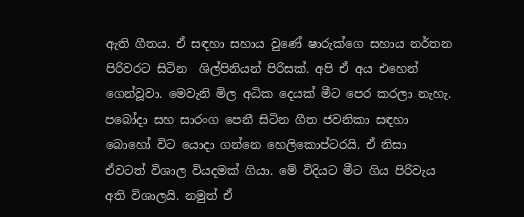ඇති ගීතය. ඒ සඳහා සහාය වුණේ ෂාරුක්ගෙ සහාය නර්තන පිරිවරට සිටින  ශිල්පිනියන් පිරිසක්. අපි ඒ අය එහෙන් ගෙන්වූවා. මෙවැනි මිල අධික දෙයක් මීට පෙර කරලා නැහැ. පබෝදා සහ සාරංග පෙනී සිටින ගීත ජවනිකා සඳහා බොහෝ විට යොදා ගන්නෙ හෙලිකොප්ටරයි. ඒ නිසා ඒවටත් විශාල වියදමක් ගියා. මේ විදියට මීට ගිය පිරිවැය අති විශාලයි. නමුත් ඒ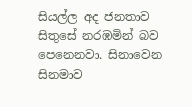සියල්ල අද ජනතාව සිතුසේ නරඹමින් බව පෙනෙනවා. සිනාවෙන සිනමාව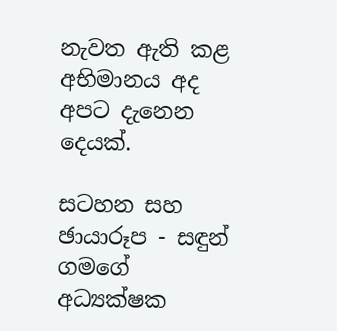නැවත ඇති කළ අභිමානය අද අපට දැනෙන දෙයක්.

සටහන සහ ඡායාරූප - සඳුන් ගමගේ
අධ්‍යක්ෂක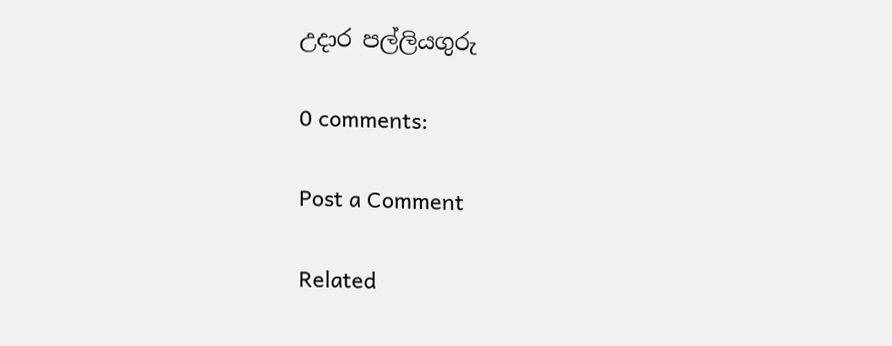උදාර පල්ලියගුරු

0 comments:

Post a Comment

Related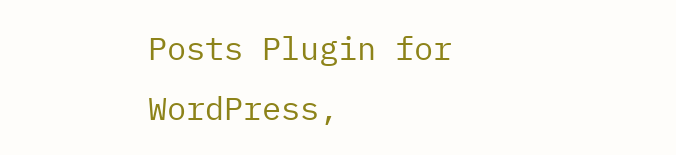Posts Plugin for WordPress,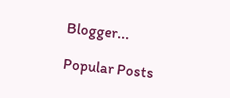Blogger...

Popular Posts